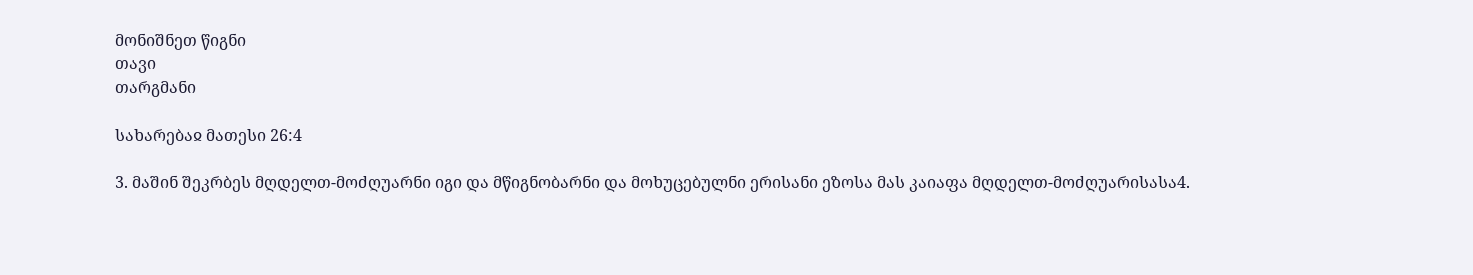მონიშნეთ წიგნი
თავი
თარგმანი

სახარებაჲ მათესი 26:4

3. მაშინ შეკრბეს მღდელთ-მოძღუარნი იგი და მწიგნობარნი და მოხუცებულნი ერისანი ეზოსა მას კაიაფა მღდელთ-მოძღუარისასა4.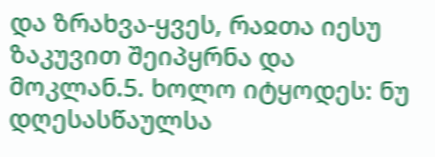და ზრახვა-ყვეს, რაჲთა იესუ ზაკუვით შეიპყრნა და მოკლან.5. ხოლო იტყოდეს: ნუ დღესასწაულსა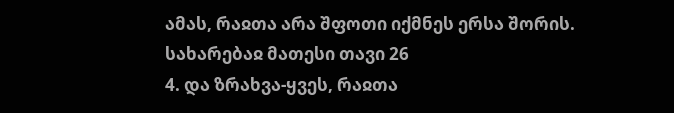ამას, რაჲთა არა შფოთი იქმნეს ერსა შორის.
სახარებაჲ მათესი თავი 26
4. და ზრახვა-ყვეს, რაჲთა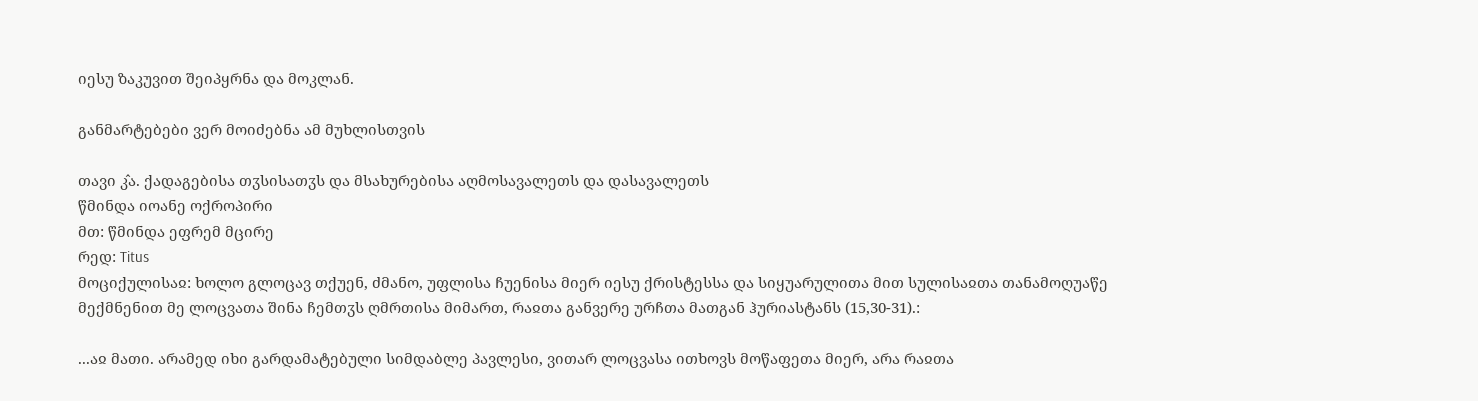იესუ ზაკუვით შეიპყრნა და მოკლან.

განმარტებები ვერ მოიძებნა ამ მუხლისთვის

თავი კ̂ა. ქადაგებისა თჳსისათჳს და მსახურებისა აღმოსავალეთს და დასავალეთს
წმინდა იოანე ოქროპირი
მთ: წმინდა ეფრემ მცირე
რედ: Titus
მოციქულისაჲ: ხოლო გლოცავ თქუენ, ძმანო, უფლისა ჩუენისა მიერ იესუ ქრისტესსა და სიყუარულითა მით სულისაჲთა თანამოღუაწე მექმნენით მე ლოცვათა შინა ჩემთჳს ღმრთისა მიმართ, რაჲთა განვერე ურჩთა მათგან ჰურიასტანს (15,30-31).:

...აჲ მათი. არამედ იხი გარდამატებული სიმდაბლე პავლესი, ვითარ ლოცვასა ითხოვს მოწაფეთა მიერ, არა რაჲთა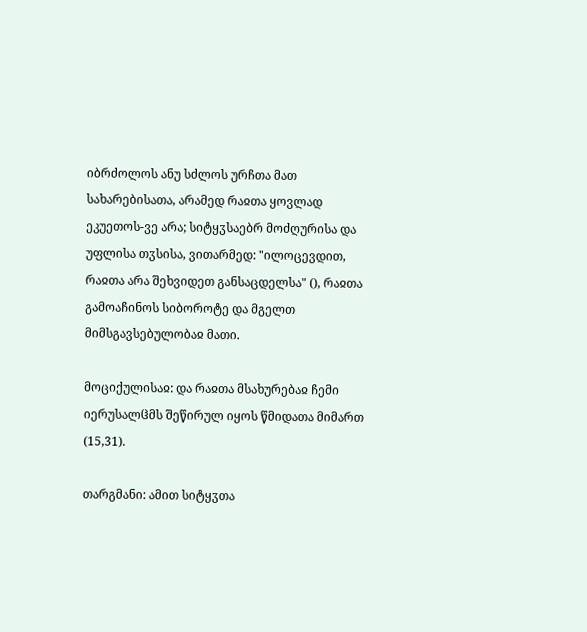იბრძოლოს ანუ სძლოს ურჩთა მათ სახარებისათა, არამედ რაჲთა ყოვლად ეკუეთოს-ვე არა; სიტყჳსაებრ მოძღურისა და უფლისა თჳსისა, ვითარმედ: "ილოცევდით, რაჲთა არა შეხვიდეთ განსაცდელსა" (), რაჲთა გამოაჩინოს სიბოროტე და მგელთ მიმსგავსებულობაჲ მათი.

მოციქულისაჲ: და რაჲთა მსახურებაჲ ჩემი იერუსალჱმს შეწირულ იყოს წმიდათა მიმართ (15,31).

თარგმანი: ამით სიტყჳთა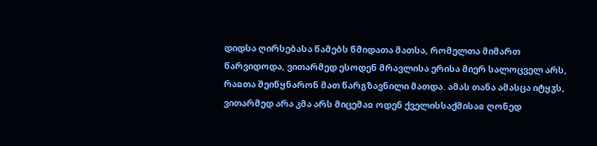დიდსა ღირსებასა წამებს წმიდათა მათსა, რომელთა მიმართ წარვიდოდა, ვითარმედ ესოდენ მრავლისა ერისა მიერ სალოცველ არს, რაჲთა შეიწყნარონ მათ წარგზავნილი მათდა. ამას თანა ამასცა იტყჳს, ვითარმედ არა კმა არს მიცემაჲ ოდენ ქველისსაქმისაჲ ღონედ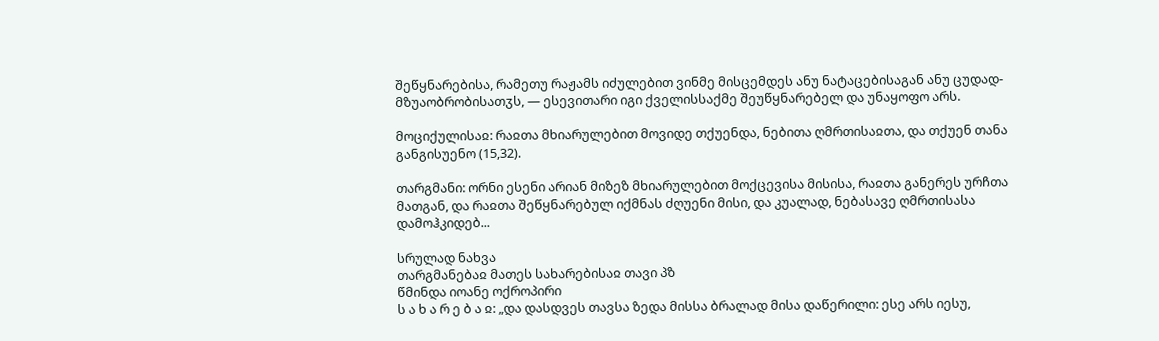შეწყნარებისა, რამეთუ რაჟამს იძულებით ვინმე მისცემდეს ანუ ნატაცებისაგან ანუ ცუდად-მზუაობრობისათჳს, — ესევითარი იგი ქველისსაქმე შეუწყნარებელ და უნაყოფო არს.

მოციქულისაჲ: რაჲთა მხიარულებით მოვიდე თქუენდა, ნებითა ღმრთისაჲთა, და თქუენ თანა განგისუენო (15,32).

თარგმანი: ორნი ესენი არიან მიზეზ მხიარულებით მოქცევისა მისისა, რაჲთა განერეს ურჩთა მათგან, და რაჲთა შეწყნარებულ იქმნას ძღუენი მისი, და კუალად, ნებასავე ღმრთისასა დამოჰკიდებ...

სრულად ნახვა
თარგმანებაჲ მათეს სახარებისაჲ თავი პზ
წმინდა იოანე ოქროპირი
ს ა ხ ა რ ე ბ ა ჲ: „და დასდვეს თავსა ზედა მისსა ბრალად მისა დაწერილი: ესე არს იესუ,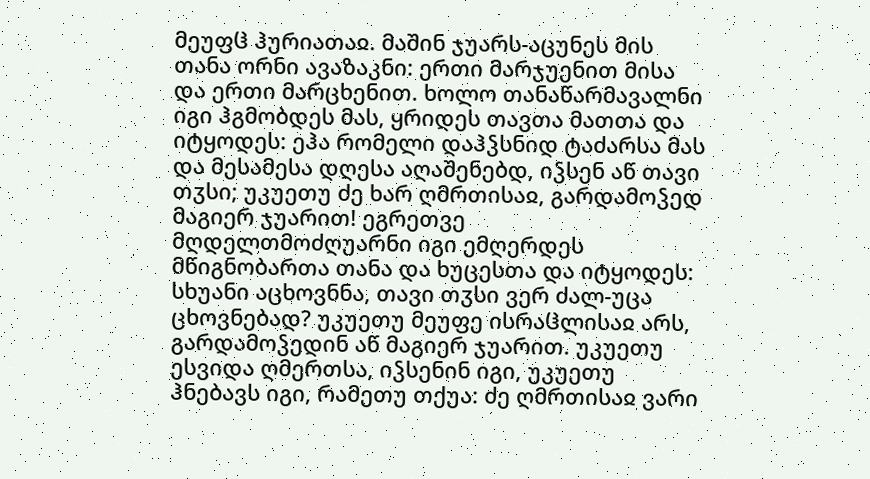მეუფჱ ჰურიათაჲ. მაშინ ჯუარს-აცუნეს მის თანა ორნი ავაზაკნი: ერთი მარჯუენით მისა და ერთი მარცხენით. ხოლო თანაწარმავალნი იგი ჰგმობდეს მას, ყრიდეს თავთა მათთა და იტყოდეს: ეჰა რომელი დაჰჴსნიდ ტაძარსა მას და მესამესა დღესა აღაშენებდ, იჴსენ აწ თავი თჳსი; უკუეთუ ძე ხარ ღმრთისაჲ, გარდამოჴედ მაგიერ ჯუარით! ეგრეთვე მღდელთმოძღუარნი იგი ემღერდეს მწიგნობართა თანა და ხუცესთა და იტყოდეს: სხუანი აცხოვნნა, თავი თჳსი ვერ ძალ-უცა ცხოვნებად? უკუეთუ მეუფე ისრაჱლისაჲ არს, გარდამოჴედინ აწ მაგიერ ჯუარით. უკუეთუ ესვიდა ღმერთსა, იჴსენინ იგი, უკუეთუ ჰნებავს იგი, რამეთუ თქუა: ძე ღმრთისაჲ ვარი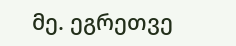მე. ეგრეთვე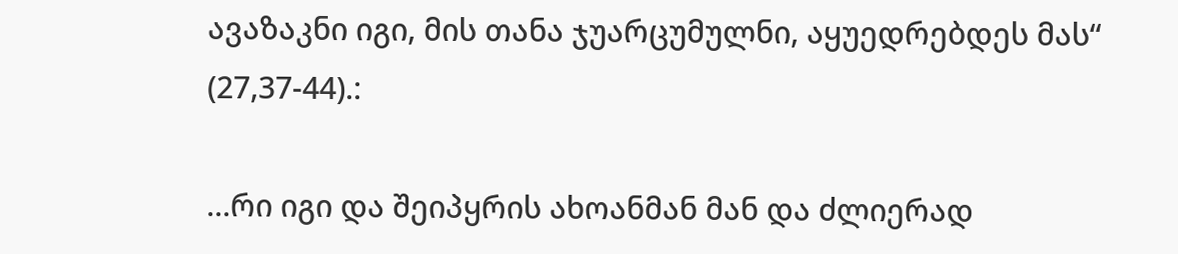ავაზაკნი იგი, მის თანა ჯუარცუმულნი, აყუედრებდეს მას“ (27,37-44).:

...რი იგი და შეიპყრის ახოანმან მან და ძლიერად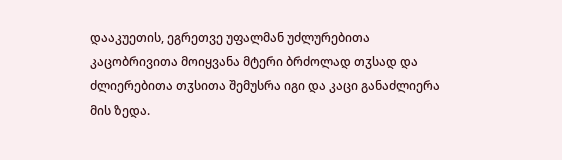დააკუეთის, ეგრეთვე უფალმან უძლურებითა კაცობრივითა მოიყვანა მტერი ბრძოლად თჳსად და ძლიერებითა თჳსითა შემუსრა იგი და კაცი განაძლიერა მის ზედა.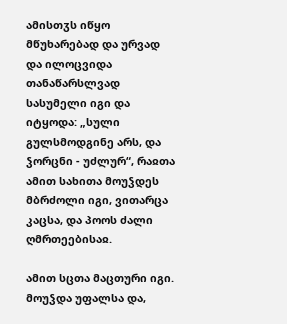ამისთჳს იწყო მწუხარებად და ურვად და ილოცვიდა თანაწარსლვად სასუმელი იგი და იტყოდა: „სული გულსმოდგინე არს, და ჴორცნი - უძლურ“, რაჲთა ამით სახითა მოუჴდეს მბრძოლი იგი, ვითარცა კაცსა, და პოოს ძალი ღმრთეებისაჲ.

ამით სცთა მაცთური იგი. მოუჴდა უფალსა და,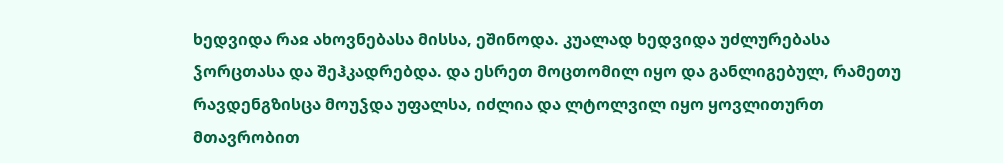ხედვიდა რაჲ ახოვნებასა მისსა, ეშინოდა. კუალად ხედვიდა უძლურებასა ჴორცთასა და შეჰკადრებდა. და ესრეთ მოცთომილ იყო და განლიგებულ, რამეთუ რავდენგზისცა მოუჴდა უფალსა, იძლია და ლტოლვილ იყო ყოვლითურთ მთავრობით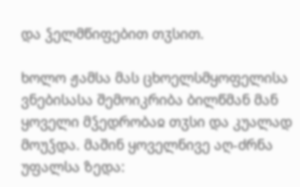და ჴელმწიფებით თჳსით.

ხოლო ჟამსა მას ცხოელსმყოფელისა ვნებისასა შემოიკრიბა ბილწმან მან ყოველი მჴედრობაჲ თჳსი და კუალად მოუჴდა. მაშინ ყოველნივე აღ-ძრნა უფალსა ზედა: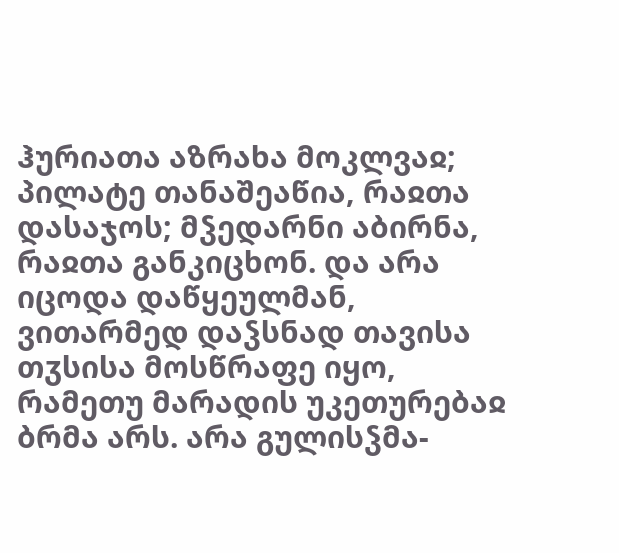ჰურიათა აზრახა მოკლვაჲ; პილატე თანაშეაწია, რაჲთა დასაჯოს; მჴედარნი აბირნა, რაჲთა განკიცხონ. და არა იცოდა დაწყეულმან, ვითარმედ დაჴსნად თავისა თჳსისა მოსწრაფე იყო, რამეთუ მარადის უკეთურებაჲ ბრმა არს. არა გულისჴმა-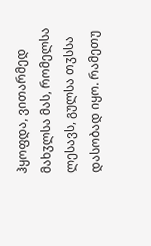ჰყოფდა, ვითარმედ მახჳლსა მას, რომელსა ლესავს, გულსა თჳსსა დასობად იყო. რამეთუ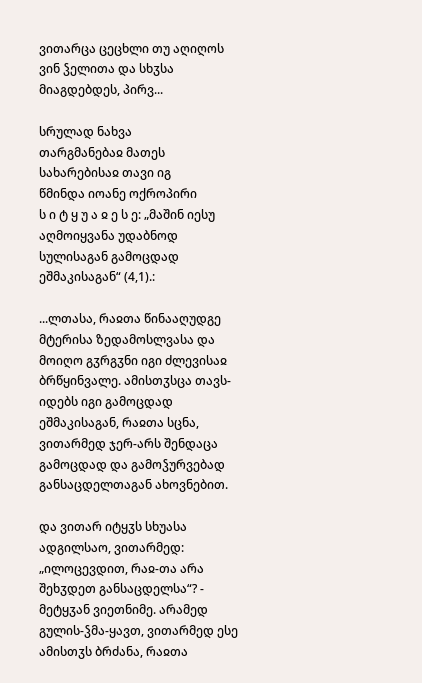ვითარცა ცეცხლი თუ აღიღოს ვინ ჴელითა და სხჳსა მიაგდებდეს, პირვ...

სრულად ნახვა
თარგმანებაჲ მათეს სახარებისაჲ თავი იგ
წმინდა იოანე ოქროპირი
ს ი ტ ყ უ ა ჲ ე ს ე: „მაშინ იესუ აღმოიყვანა უდაბნოდ სულისაგან გამოცდად ეშმაკისაგან“ (4,1).:

...ლთასა, რაჲთა წინააღუდგე მტერისა ზედამოსლვასა და მოიღო გჳრგჳნი იგი ძლევისაჲ ბრწყინვალე. ამისთჳსცა თავს-იდებს იგი გამოცდად ეშმაკისაგან, რაჲთა სცნა, ვითარმედ ჯერ-არს შენდაცა გამოცდად და გამოჴურვებად განსაცდელთაგან ახოვნებით.

და ვითარ იტყჳს სხუასა ადგილსაო, ვითარმედ: „ილოცევდით, რაჲ-თა არა შეხჳდეთ განსაცდელსა“? - მეტყჳან ვიეთნიმე. არამედ გულის-ჴმა-ყავთ, ვითარმედ ესე ამისთჳს ბრძანა, რაჲთა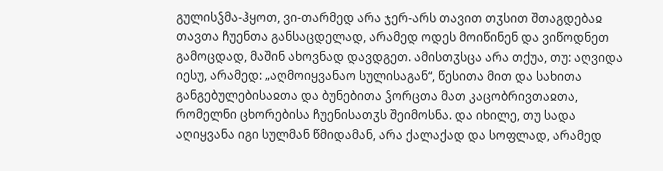გულისჴმა-ჰყოთ, ვი-თარმედ არა ჯერ-არს თავით თჳსით შთაგდებაჲ თავთა ჩუენთა განსაცდელად, არამედ ოდეს მოიწინენ და ვიწოდნეთ გამოცდად, მაშინ ახოვნად დავდგეთ. ამისთჳსცა არა თქუა, თუ: აღვიდა იესუ, არამედ: „აღმოიყვანაო სულისაგან“, წესითა მით და სახითა განგებულებისაჲთა და ბუნებითა ჴორცთა მათ კაცობრივთაჲთა, რომელნი ცხორებისა ჩუენისათჳს შეიმოსნა. და იხილე, თუ სადა აღიყვანა იგი სულმან წმიდამან, არა ქალაქად და სოფლად, არამედ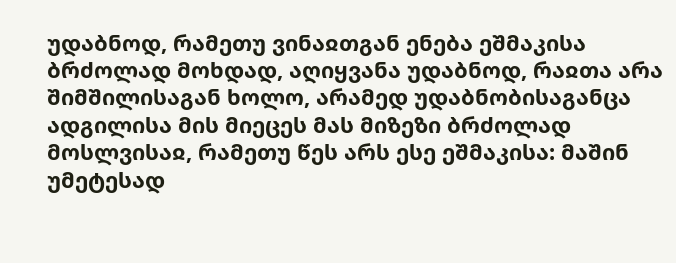უდაბნოდ, რამეთუ ვინაჲთგან ენება ეშმაკისა ბრძოლად მოხდად, აღიყვანა უდაბნოდ, რაჲთა არა შიმშილისაგან ხოლო, არამედ უდაბნობისაგანცა ადგილისა მის მიეცეს მას მიზეზი ბრძოლად მოსლვისაჲ, რამეთუ წეს არს ესე ეშმაკისა: მაშინ უმეტესად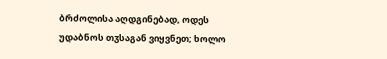ბრძოლისა აღდგინებად, ოდეს უდაბნოს თჳსაგან ვიყვნეთ; ხოლო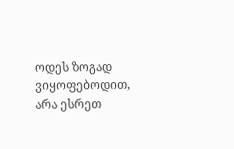ოდეს ზოგად ვიყოფებოდით, არა ესრეთ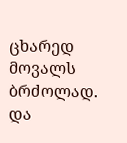ცხარედ მოვალს ბრძოლად. და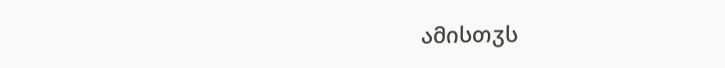ამისთჳს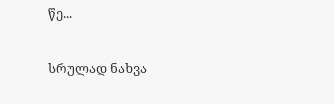წე...

სრულად ნახვა